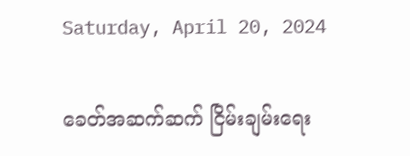Saturday, April 20, 2024

ခေတ်အဆက်ဆက် ငြိမ်းချမ်းရေး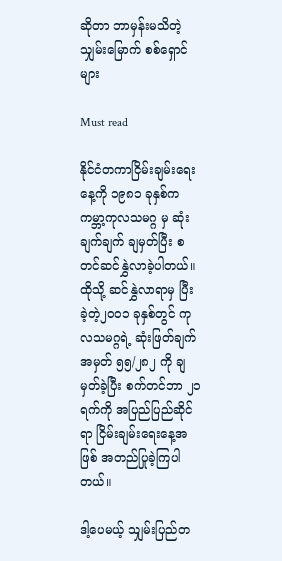ဆိုတာ ဘာမှန်းမသိတဲ့ သျှမ်းမြောက် စစ်ရှောင်များ

Must read

နိုင်ငံတကာငြိမ်းချမ်းရေးနေ့ကို ၁၉၈၁ ခုနှစ်က ကမ္ဘာ့ကုလသမဂ္ဂ မှ ဆုံးချက်ချက် ချမှတ်ပြီး စတင်ဆင်နွှဲလာခဲ့ပါတယ်။ ထိုသို့ ဆင်နွှဲလာရာမှ ပြီးခဲ့တဲ့၂၀၀၁ ခုနှစ်တွင် ကုလသမဂ္ဂရဲ့ ဆုံးဖြတ်ချက်အမှတ် ၅၅/၂၈၂ ကို ချမှတ်ခဲ့ပြီး စက်တင်ဘာ ၂၁ ရက်ကို အပြည်ပြည်ဆိုင်ရာ ငြိမ်းချမ်းရေးနေ့အဖြစ် အတည်ပြုခဲ့ကြပါတယ်။

ဒါ့ပေမယ့် သျှမ်းပြည်တ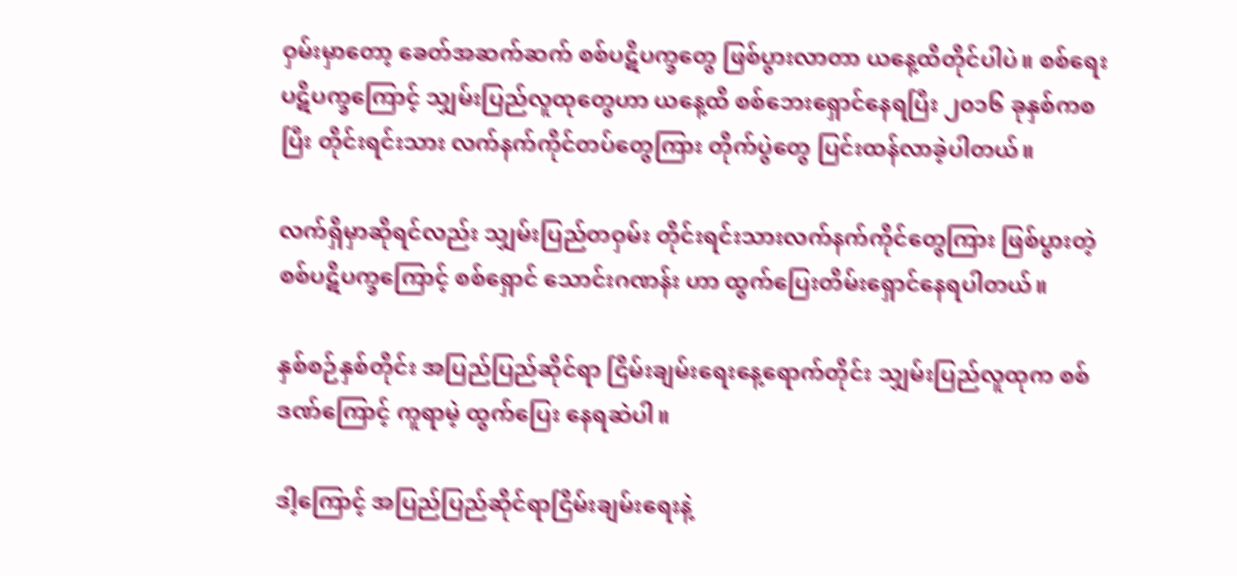ဝှမ်းမှာတော့ ခေတ်အဆက်ဆက် စစ်ပဋိပက္ခတွေ ဖြစ်ပွားလာတာ ယနေ့ထိတိုင်ပါပဲ။ စစ်ရေး ပဋိပက္ခကြောင့် သျှမ်းပြည်လူထုတွေဟာ ယနေ့ထိ စစ်ဘေးရှောင်နေရပြီး ၂၀၁၆ ခုနှစ်ကစပြီး တိုင်းရင်းသား လက်နက်ကိုင်တပ်တွေကြား တိုက်ပွဲတွေ ပြင်းထန်လာခဲ့ပါတယ်။

လက်ရှိမှာဆိုရင်လည်း သျှမ်းပြည်တဝှမ်း တိုင်းရင်းသားလက်နက်ကိုင်တွေကြား ဖြစ်ပွားတဲ့ စစ်ပဋိပက္ခကြောင့် စစ်ရှောင် သောင်းဂဏန်း ဟာ ထွက်ပြေးတိမ်းရှောင်နေရပါတယ်။

နှစ်စဉ်နှစ်တိုင်း အပြည်ပြည်ဆိုင်ရာ ငြိမ်းချမ်းရေးနေ့ရောက်တိုင်း သျှမ်းပြည်လူထုက စစ်ဒဏ်ကြောင့် ကူရာမဲ့ ထွက်ပြေး နေရဆဲပါ။

ဒါ့ကြောင့် အပြည်ပြည်ဆိုင်ရာငြိမ်းချမ်းရေးနဲ့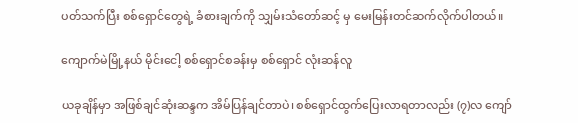ပတ်သက်ပြီး စစ်ရှောင်တွေရဲ့ ခံစားချက်ကို သျှမ်းသံတော်ဆင့် မှ မေးမြန်းတင်ဆက်လိုက်ပါတယ်။

ကျောက်မဲမြို့နယ် မိုင်းငေါ့ စစ်ရှောင်စခန်းမှ စစ်ရှောင် လုံးဆန်လူ

ယခုချိန်မှာ အဖြစ်ချင်ဆုံးဆန္ဒက အိမ်ပြန်ချင်တာပဲ၊ စစ်ရှောင်ထွက်ပြေးလာရတာလည်း (၇)လ ကျော်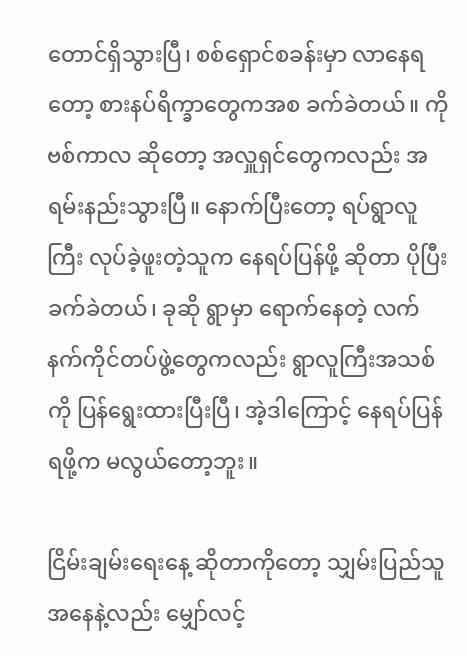တောင်ရှိသွားပြီ၊ စစ်ရှောင်စခန်းမှာ လာနေရတော့ စားနပ်ရိက္ခာတွေကအစ ခက်ခဲတယ်။ ကိုဗစ်ကာလ ဆိုတော့ အလှူရှင်တွေကလည်း အရမ်းနည်းသွားပြီ။ နောက်ပြီးတော့ ရပ်ရွာလူကြီး လုပ်ခဲ့ဖူးတဲ့သူက နေရပ်ပြန်ဖို့ ဆိုတာ ပိုပြီးခက်ခဲတယ်၊ ခုဆို ရွာမှာ ရောက်နေတဲ့ လက်နက်ကိုင်တပ်ဖွဲ့တွေကလည်း ရွာလူကြီးအသစ်ကို ပြန်ရွေးထားပြီးပြီ၊ အဲ့ဒါကြောင့် နေရပ်ပြန်ရဖို့က မလွယ်တော့ဘူး။

ငြိမ်းချမ်းရေးနေ့ ဆိုတာကိုတော့ သျှမ်းပြည်သူအနေနဲ့လည်း မျှော်လင့်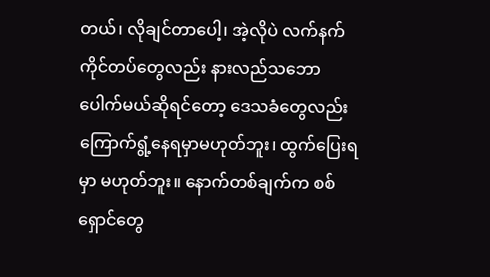တယ်၊ လိုချင်တာပေါ့၊ အဲ့လိုပဲ လက်နက်ကိုင်တပ်တွေလည်း နားလည်သဘောပေါက်မယ်ဆိုရင်တော့ ဒေသခံတွေလည်း ကြောက်ရွံ့နေရမှာမဟုတ်ဘူး၊ ထွက်ပြေးရမှာ မဟုတ်ဘူး။ နောက်တစ်ချက်က စစ်ရှောင်တွေ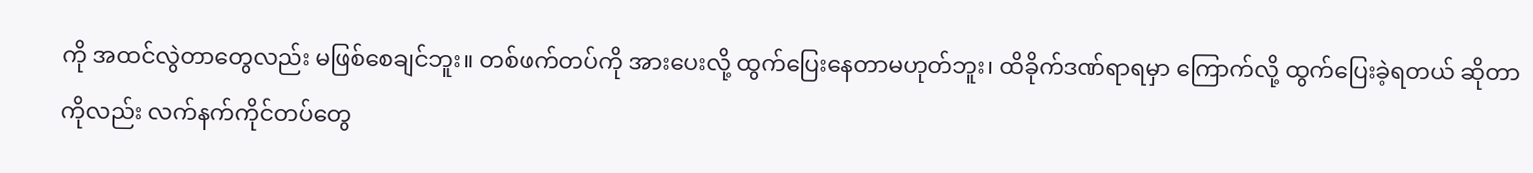ကို အထင်လွဲတာတွေလည်း မဖြစ်စေချင်ဘူး။ တစ်ဖက်တပ်ကို အားပေးလို့ ထွက်ပြေးနေတာမဟုတ်ဘူး၊ ထိခိုက်ဒဏ်ရာရမှာ ကြောက်လို့ ထွက်ပြေးခဲ့ရတယ် ဆိုတာ ကိုလည်း လက်နက်ကိုင်တပ်တွေ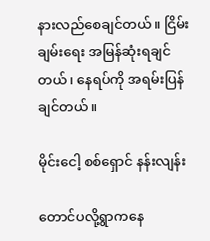နားလည်စေချင်တယ်။ ငြိမ်းချမ်းရေး အမြန်ဆုံးရချင်တယ်၊ နေရပ်ကို အရမ်းပြန်ချင်တယ်။

မိုင်းငေါ့ စစ်ရှောင် နန်းလျန်း

တောင်ပလို့ရွာကနေ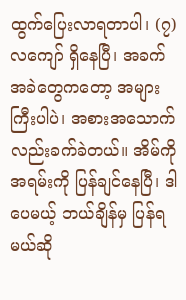ထွက်ပြေးလာရတာပါ၊ (၇)လကျော် ရှိနေပြီ၊ အခက်အခဲတွေကတော့ အများကြီးပါပဲ၊ အစားအသောက်လည်းခက်ခဲတယ်။ အိမ်ကို အရမ်းကို ပြန်ချင်နေပြီ၊ ဒါပေမယ့် ဘယ်ချိန်မှ ပြန်ရမယ်ဆို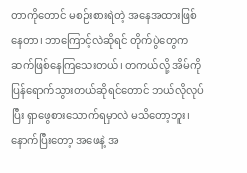တာကိုတောင် မစဉ်းစားရဲတဲ့ အနေအထားဖြစ်နေတာ၊ ဘာကြောင့်လဲဆိုရင် တိုက်ပွဲတွေက ဆက်ဖြစ်နေကြသေးတယ်၊ တကယ်လို့ အိမ်ကို ပြန်ရောက်သွားတယ်ဆိုရင်တောင် ဘယ်လိုလုပ်ပြီး ရှာဖွေစားသောက်ရမှာလဲ မသိတော့ဘူး၊ နောက်ပြီးတော့ အဖေနဲ့ အ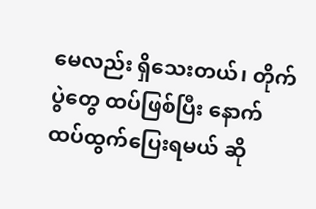မေလည်း ရှိသေးတယ်၊ တိုက်ပွဲတွေ ထပ်ဖြစ်ပြီး နောက်ထပ်ထွက်ပြေးရမယ် ဆို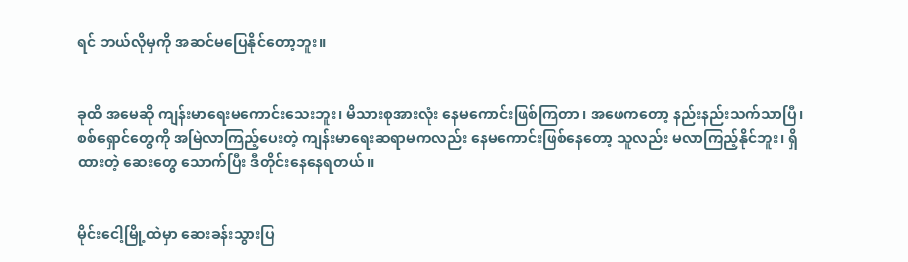ရင် ဘယ်လိုမှကို အဆင်မပြေနိုင်တော့ဘူး။


ခုထိ အမေဆို ကျန်းမာရေးမကောင်းသေးဘူး၊ မိသားစုအားလုံး နေမကောင်းဖြစ်ကြတာ၊ အဖေကတော့ နည်းနည်းသက်သာပြီ၊ စစ်ရှောင်တွေကို အမြဲလာကြည့်ပေးတဲ့ ကျန်းမာရေးဆရာမကလည်း နေမကောင်းဖြစ်နေတော့ သူလည်း မလာကြည့်နိုင်ဘူး၊ ရှိထားတဲ့ ဆေးတွေ သောက်ပြီး ဒီတိုင်းနေနေရတယ်။


မိုင်းငေါ့မြို့ထဲမှာ ဆေးခန်းသွားပြ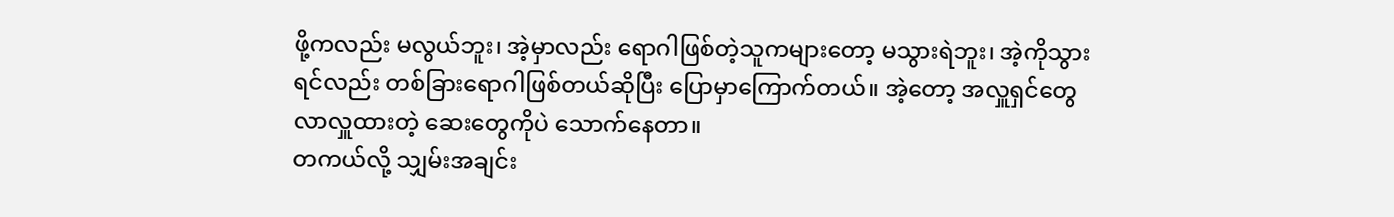ဖို့ကလည်း မလွယ်ဘူး၊ အဲ့မှာလည်း ရောဂါဖြစ်တဲ့သူကများတော့ မသွားရဲဘူး၊ အဲ့ကိုသွားရင်လည်း တစ်ခြားရောဂါဖြစ်တယ်ဆိုပြီး ပြောမှာကြောက်တယ်။ အဲ့တော့ အလှူရှင်တွေ လာလှူထားတဲ့ ဆေးတွေကိုပဲ သောက်နေတာ။
တကယ်လို့ သျှမ်းအချင်း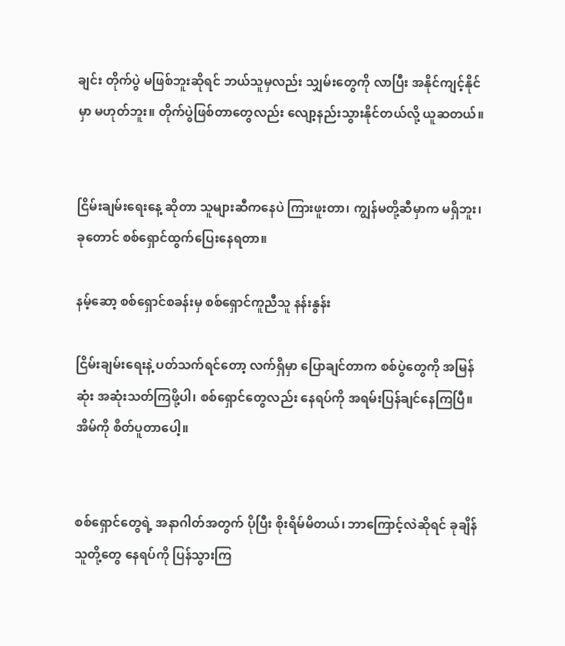ချင်း တိုက်ပွဲ မဖြစ်ဘူးဆိုရင် ဘယ်သူမှလည်း သျှမ်းတွေကို လာပြီး အနိုင်ကျင့်နိုင်မှာ မဟုတ်ဘူး။ တိုက်ပွဲဖြစ်တာတွေလည်း လျော့နည်းသွားနိုင်တယ်လို့ ယူဆတယ်။


ငြိမ်းချမ်းရေးနေ့ ဆိုတာ သူများဆီကနေပဲ ကြားဖူးတာ၊ ကျွန်မတို့ဆီမှာက မရှိဘူး၊ ခုတောင် စစ်ရှောင်ထွက်ပြေးနေရတာ။

နမ့်ဆော့ စစ်ရှောင်စခန်းမှ စစ်ရှောင်ကူညီသူ နန်းနွန်း

ငြိမ်းချမ်းရေးနဲ့ ပတ်သက်ရင်တော့ လက်ရှိမှာ ပြောချင်တာက စစ်ပွဲတွေကို အမြန်ဆုံး အဆုံးသတ်ကြဖို့ပါ၊ စစ်ရှောင်တွေလည်း နေရပ်ကို အရမ်းပြန်ချင်နေကြပြီ။ အိမ်ကို စိတ်ပူတာပေါ့။


စစ်ရှောင်တွေရဲ့ အနာဂါတ်အတွက် ပိုပြီး စိုးရိမ်မိတယ်၊ ဘာကြောင့်လဲဆိုရင် ခုချိန် သူတို့တွေ နေရပ်ကို ပြန်သွားကြ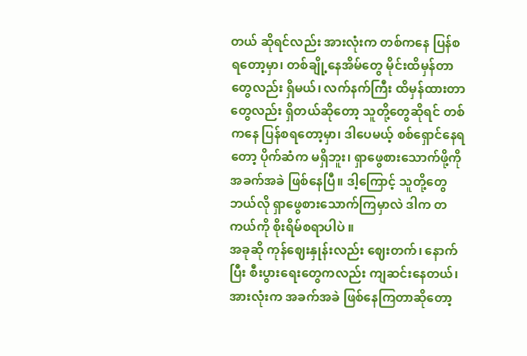တယ် ဆိုရင်လည်း အားလုံးက တစ်ကနေ ပြန်စရတော့မှာ၊ တစ်ချို့နေအိမ်တွေ မိုင်းထိမှန်တာတွေလည်း ရှိမယ်၊ လက်နက်ကြီး ထိမှန်ထားတာတွေလည်း ရှိတယ်ဆိုတော့ သူတို့တွေဆိုရင် တစ်ကနေ ပြန်စရတော့မှာ၊ ဒါပေမယ့် စစ်ရှောင်နေရတော့ ပိုက်ဆံက မရှိဘူး၊ ရှာဖွေစားသောက်ဖို့ကို အခက်အခဲ ဖြစ်နေပြီ။ ဒါ့ကြောင့် သူတို့တွေ ဘယ်လို ရှာဖွေစားသောက်ကြမှာလဲ ဒါက တကယ်ကို စိုးရိမ်စရာပါပဲ ။
အခုဆို ကုန်ဈေးနှုန်းလည်း ဈေးတက်၊ နောက်ပြီး စီးပွားရေးတွေကလည်း ကျဆင်းနေတယ်၊ အားလုံးက အခက်အခဲ ဖြစ်နေကြတာဆိုတော့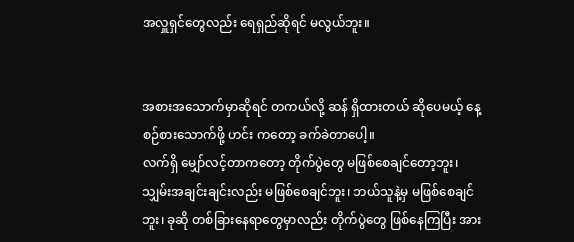အလှူရှင်တွေလည်း ရေရှည်ဆိုရင် မလွယ်ဘူး။


အစားအသောက်မှာဆိုရင် တကယ်လို့ ဆန် ရှိထားတယ် ဆိုပေမယ့် နေ့စဉ်စားသောက်ဖို့ ဟင်း ကတော့ ခက်ခဲတာပေါ့။
လက်ရှိ မျှော်လင့်တာကတော့ တိုက်ပွဲတွေ မဖြစ်စေချင်တော့ဘူး၊ သျှမ်းအချင်းချင်းလည်း မဖြစ်စေချင်ဘူး၊ ဘယ်သူနဲ့မှ မဖြစ်စေချင်ဘူး၊ ခုဆို တစ်ခြားနေရာတွေမှာလည်း တိုက်ပွဲတွေ ဖြစ်နေကြပြီး အား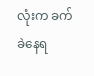လုံးက ခက်ခဲနေရ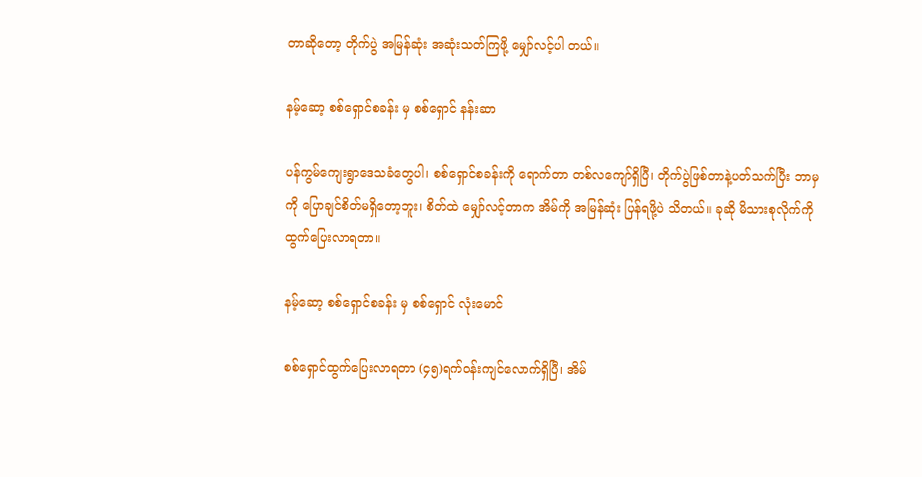တာဆိုတော့ တိုက်ပွဲ အမြန်ဆုံး အဆုံးသတ်ကြဖို့ မျှော်လင့်ပါ တယ်။

နမ့်ဆော့ စစ်ရှောင်စခန်း မှ စစ်ရှောင် နန်းဆာ

ပန်ကွမ်ကျေးရွာဒေသခံတွေပါ၊ စစ်ရှောင်စခန်းကို ရောက်တာ တစ်လကျော်ရှိပြီ၊ တိုက်ပွဲဖြစ်တာနဲ့ပတ်သက်ပြီး ဘာမှကို ပြောချင်စိတ်မရှိတော့ဘူး၊ စိတ်ထဲ မျှော်လင့်တာက အိမ်ကို အမြန်ဆုံး ပြန်ရဖို့ပဲ သိတယ်။ ခုဆို မိသားစုလိုက်ကို ထွက်ပြေးလာရတာ။

နမ့်ဆော့ စစ်ရှောင်စခန်း မှ စစ်ရှောင် လုံးမောင်

စစ်ရှောင်ထွက်ပြေးလာရတာ (၄၅)ရက်ဝန်းကျင်လောက်ရှိပြီ၊ အိမ်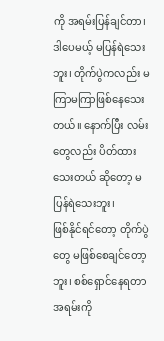ကို အရမ်းပြန်ချင်တာ၊ ဒါပေမယ့် မပြန်ရဲသေးဘူး၊ တိုက်ပွဲကလည်း မကြာမကြာဖြစ်နေသေးတယ်။ နောက်ပြီး လမ်းတွေလည်း ပိတ်ထားသေးတယ် ဆိုတော့ မပြန်ရဲသေးဘူး၊
ဖြစ်နိုင်ရင်တော့ တိုက်ပွဲတွေ မဖြစ်စေချင်တော့ဘူး၊ စစ်ရှောင်နေရတာ အရမ်းကို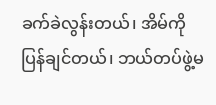ခက်ခဲလွန်းတယ်၊ အိမ်ကို ပြန်ချင်တယ်၊ ဘယ်တပ်ဖွဲ့မ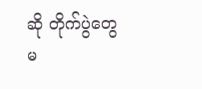ဆို တိုက်ပွဲတွေ မ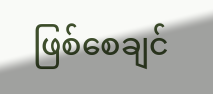ဖြစ်စေချင်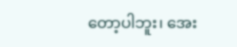တော့ပါဘူး၊ အေး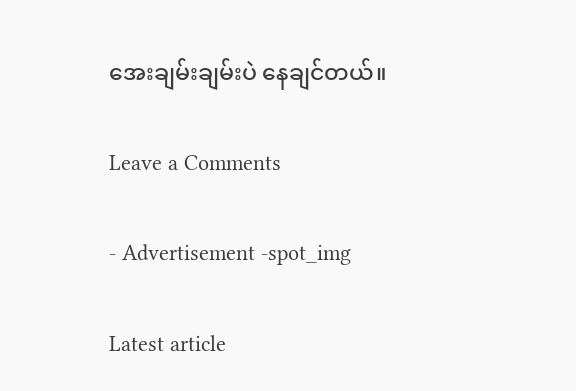အေးချမ်းချမ်းပဲ နေချင်တယ်။

Leave a Comments

- Advertisement -spot_img

Latest article